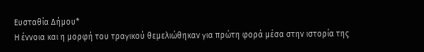Ευσταθία Δήμου*
Η έννοια και η μορφή του τραγικού θεμελιώθηκαν για πρώτη φορά μέσα στην ιστορία της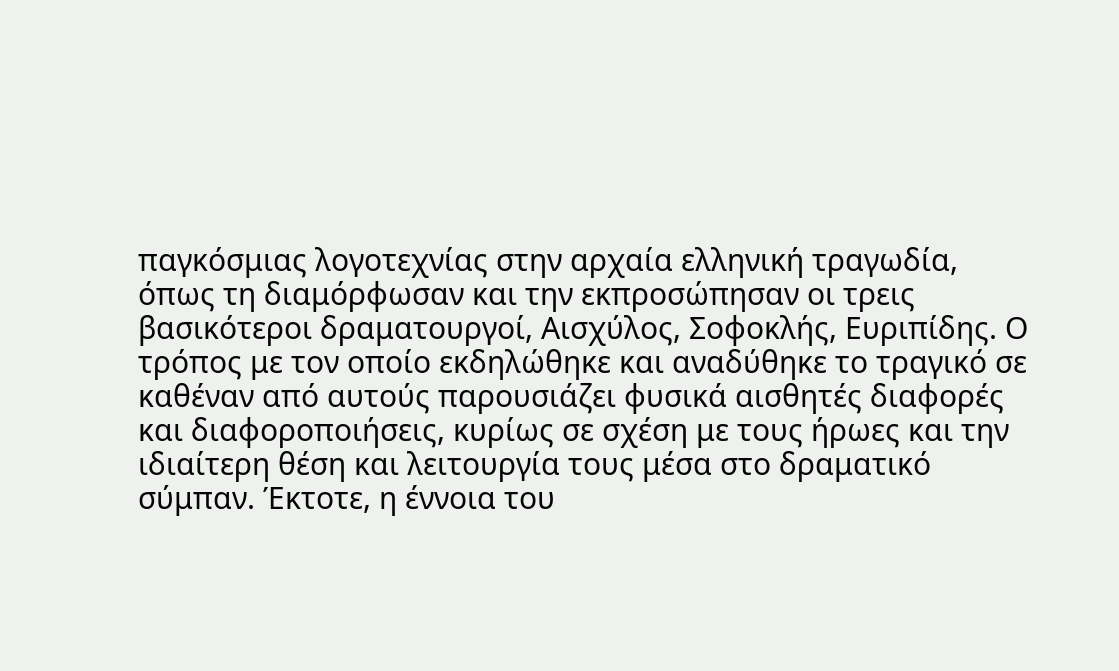παγκόσμιας λογοτεχνίας στην αρχαία ελληνική τραγωδία, όπως τη διαμόρφωσαν και την εκπροσώπησαν οι τρεις βασικότεροι δραματουργοί, Αισχύλος, Σοφοκλής, Ευριπίδης. Ο τρόπος με τον οποίο εκδηλώθηκε και αναδύθηκε το τραγικό σε καθέναν από αυτούς παρουσιάζει φυσικά αισθητές διαφορές και διαφοροποιήσεις, κυρίως σε σχέση με τους ήρωες και την ιδιαίτερη θέση και λειτουργία τους μέσα στο δραματικό σύμπαν. Έκτοτε, η έννοια του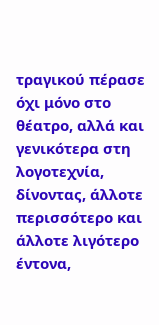τραγικού πέρασε όχι μόνο στο θέατρο, αλλά και γενικότερα στη λογοτεχνία, δίνοντας, άλλοτε περισσότερο και άλλοτε λιγότερο έντονα,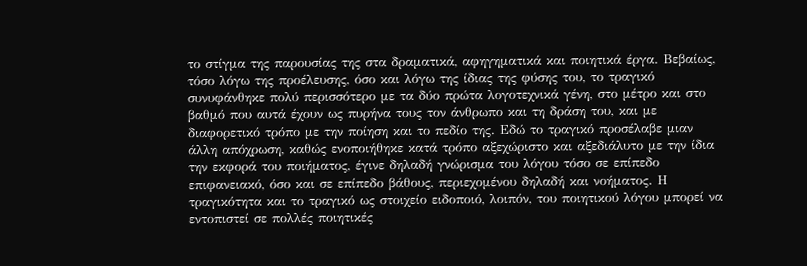το στίγμα της παρουσίας της στα δραματικά, αφηγηματικά και ποιητικά έργα. Βεβαίως, τόσο λόγω της προέλευσης, όσο και λόγω της ίδιας της φύσης του, το τραγικό συνυφάνθηκε πολύ περισσότερο με τα δύο πρώτα λογοτεχνικά γένη, στο μέτρο και στο βαθμό που αυτά έχουν ως πυρήνα τους τον άνθρωπο και τη δράση του, και με διαφορετικό τρόπο με την ποίηση και το πεδίο της. Εδώ το τραγικό προσέλαβε μιαν άλλη απόχρωση, καθώς ενοποιήθηκε κατά τρόπο αξεχώριστο και αξεδιάλυτο με την ίδια την εκφορά του ποιήματος, έγινε δηλαδή γνώρισμα του λόγου τόσο σε επίπεδο επιφανειακό, όσο και σε επίπεδο βάθους, περιεχομένου δηλαδή και νοήματος. Η τραγικότητα και το τραγικό ως στοιχείο ειδοποιό, λοιπόν, του ποιητικού λόγου μπορεί να εντοπιστεί σε πολλές ποιητικές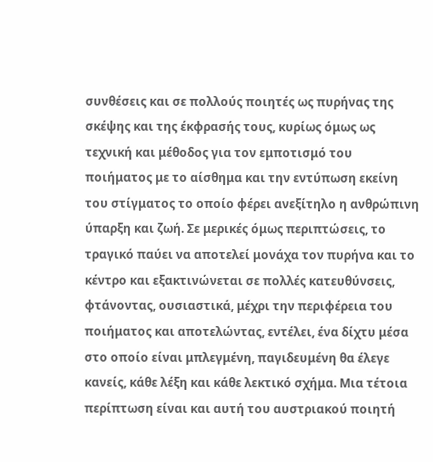συνθέσεις και σε πολλούς ποιητές ως πυρήνας της σκέψης και της έκφρασής τους, κυρίως όμως ως τεχνική και μέθοδος για τον εμποτισμό του ποιήματος με το αίσθημα και την εντύπωση εκείνη του στίγματος το οποίο φέρει ανεξίτηλο η ανθρώπινη ύπαρξη και ζωή. Σε μερικές όμως περιπτώσεις, το τραγικό παύει να αποτελεί μονάχα τον πυρήνα και το κέντρο και εξακτινώνεται σε πολλές κατευθύνσεις, φτάνοντας, ουσιαστικά, μέχρι την περιφέρεια του ποιήματος και αποτελώντας, εντέλει, ένα δίχτυ μέσα στο οποίο είναι μπλεγμένη, παγιδευμένη θα έλεγε κανείς, κάθε λέξη και κάθε λεκτικό σχήμα. Μια τέτοια περίπτωση είναι και αυτή του αυστριακού ποιητή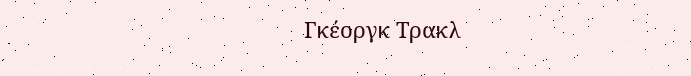Γκέοργκ Τρακλ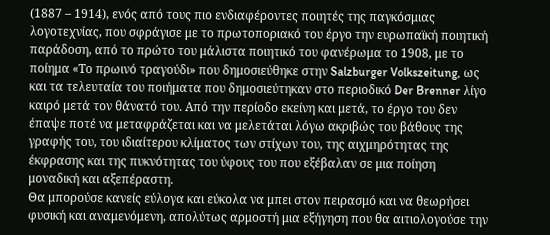(1887 – 1914), ενός από τους πιο ενδιαφέροντες ποιητές της παγκόσμιας λογοτεχνίας, που σφράγισε με το πρωτοποριακό του έργο την ευρωπαϊκή ποιητική παράδοση, από το πρώτο του μάλιστα ποιητικό του φανέρωμα το 1908, με το ποίημα «Το πρωινό τραγούδι» που δημοσιεύθηκε στην Salzburger Volkszeitung, ως και τα τελευταία του ποιήματα που δημοσιεύτηκαν στο περιοδικό Der Brenner λίγο καιρό μετά τον θάνατό του. Από την περίοδο εκείνη και μετά, το έργο του δεν έπαψε ποτέ να μεταφράζεται και να μελετάται λόγω ακριβώς του βάθους της γραφής του, του ιδιαίτερου κλίματος των στίχων του, της αιχμηρότητας της έκφρασης και της πυκνότητας του ύφους του που εξέβαλαν σε μια ποίηση μοναδική και αξεπέραστη.
Θα μπορούσε κανείς εύλογα και εύκολα να μπει στον πειρασμό και να θεωρήσει φυσική και αναμενόμενη, απολύτως αρμοστή μια εξήγηση που θα αιτιολογούσε την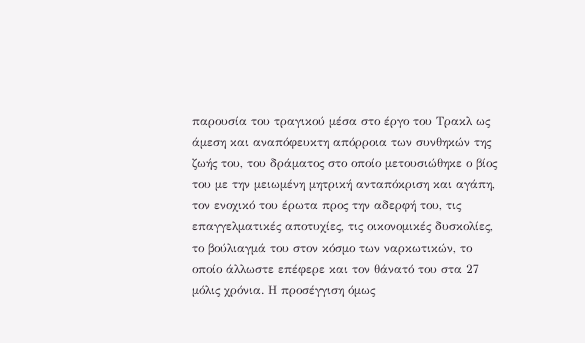παρουσία του τραγικού μέσα στο έργο του Τρακλ ως άμεση και αναπόφευκτη απόρροια των συνθηκών της ζωής του, του δράματος στο οποίο μετουσιώθηκε ο βίος του με την μειωμένη μητρική ανταπόκριση και αγάπη, τον ενοχικό του έρωτα προς την αδερφή του, τις επαγγελματικές αποτυχίες, τις οικονομικές δυσκολίες, το βούλιαγμά του στον κόσμο των ναρκωτικών, το οποίο άλλωστε επέφερε και τον θάνατό του στα 27 μόλις χρόνια. Η προσέγγιση όμως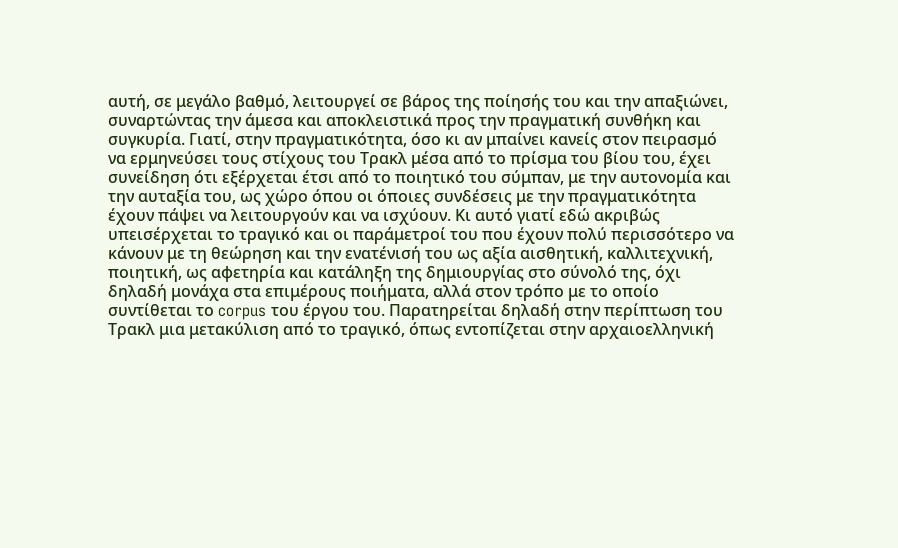αυτή, σε μεγάλο βαθμό, λειτουργεί σε βάρος της ποίησής του και την απαξιώνει, συναρτώντας την άμεσα και αποκλειστικά προς την πραγματική συνθήκη και συγκυρία. Γιατί, στην πραγματικότητα, όσο κι αν μπαίνει κανείς στον πειρασμό να ερμηνεύσει τους στίχους του Τρακλ μέσα από το πρίσμα του βίου του, έχει συνείδηση ότι εξέρχεται έτσι από το ποιητικό του σύμπαν, με την αυτονομία και την αυταξία του, ως χώρο όπου οι όποιες συνδέσεις με την πραγματικότητα έχουν πάψει να λειτουργούν και να ισχύουν. Κι αυτό γιατί εδώ ακριβώς υπεισέρχεται το τραγικό και οι παράμετροί του που έχουν πολύ περισσότερο να κάνουν με τη θεώρηση και την ενατένισή του ως αξία αισθητική, καλλιτεχνική, ποιητική, ως αφετηρία και κατάληξη της δημιουργίας στο σύνολό της, όχι δηλαδή μονάχα στα επιμέρους ποιήματα, αλλά στον τρόπο με το οποίο συντίθεται το corpus του έργου του. Παρατηρείται δηλαδή στην περίπτωση του Τρακλ μια μετακύλιση από το τραγικό, όπως εντοπίζεται στην αρχαιοελληνική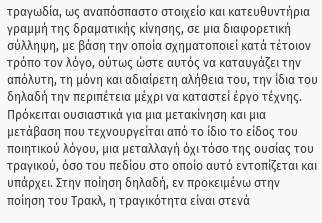τραγωδία, ως αναπόσπαστο στοιχείο και κατευθυντήρια γραμμή της δραματικής κίνησης, σε μια διαφορετική σύλληψη, με βάση την οποία σχηματοποιεί κατά τέτοιον τρόπο τον λόγο, ούτως ώστε αυτός να καταυγάζει την απόλυτη, τη μόνη και αδιαίρετη αλήθεια του, την ίδια του δηλαδή την περιπέτεια μέχρι να καταστεί έργο τέχνης. Πρόκειται ουσιαστικά για μια μετακίνηση και μια μετάβαση που τεχνουργείται από το ίδιο το είδος του ποιητικού λόγου, μια μεταλλαγή όχι τόσο της ουσίας του τραγικού, όσο του πεδίου στο οποίο αυτό εντοπίζεται και υπάρχει. Στην ποίηση δηλαδή, εν προκειμένω στην ποίηση του Τρακλ, η τραγικότητα είναι στενά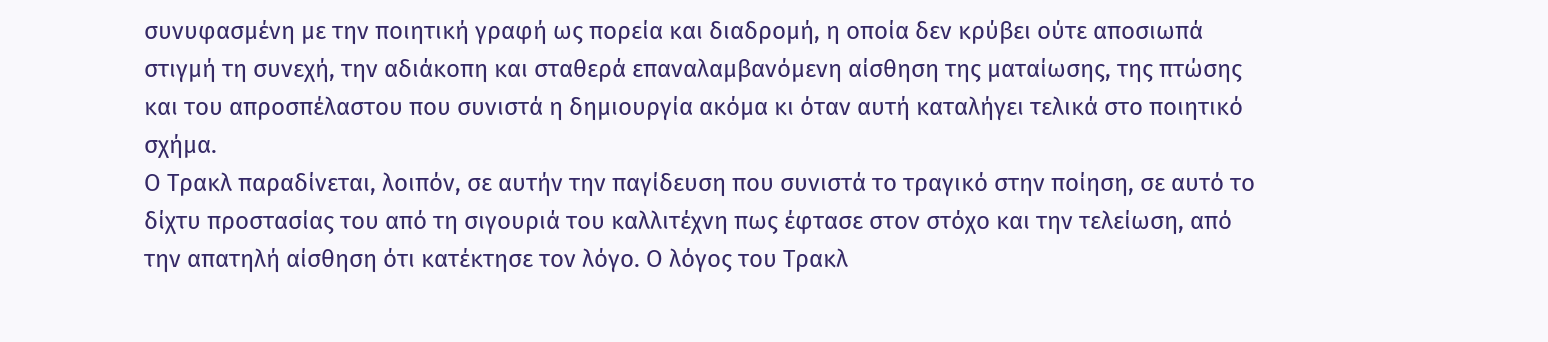συνυφασμένη με την ποιητική γραφή ως πορεία και διαδρομή, η οποία δεν κρύβει ούτε αποσιωπά στιγμή τη συνεχή, την αδιάκοπη και σταθερά επαναλαμβανόμενη αίσθηση της ματαίωσης, της πτώσης και του απροσπέλαστου που συνιστά η δημιουργία ακόμα κι όταν αυτή καταλήγει τελικά στο ποιητικό σχήμα.
Ο Τρακλ παραδίνεται, λοιπόν, σε αυτήν την παγίδευση που συνιστά το τραγικό στην ποίηση, σε αυτό το δίχτυ προστασίας του από τη σιγουριά του καλλιτέχνη πως έφτασε στον στόχο και την τελείωση, από την απατηλή αίσθηση ότι κατέκτησε τον λόγο. Ο λόγος του Τρακλ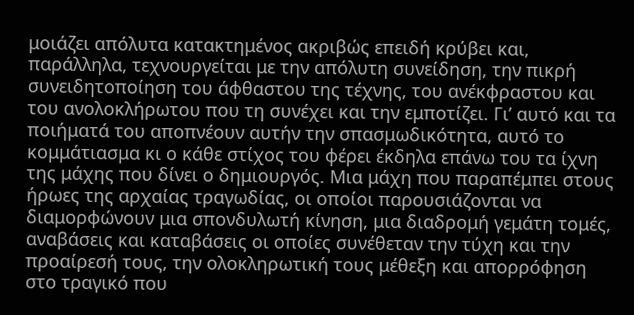μοιάζει απόλυτα κατακτημένος ακριβώς επειδή κρύβει και, παράλληλα, τεχνουργείται με την απόλυτη συνείδηση, την πικρή συνειδητοποίηση του άφθαστου της τέχνης, του ανέκφραστου και του ανολοκλήρωτου που τη συνέχει και την εμποτίζει. Γι’ αυτό και τα ποιήματά του αποπνέουν αυτήν την σπασμωδικότητα, αυτό το κομμάτιασμα κι ο κάθε στίχος του φέρει έκδηλα επάνω του τα ίχνη της μάχης που δίνει ο δημιουργός. Μια μάχη που παραπέμπει στους ήρωες της αρχαίας τραγωδίας, οι οποίοι παρουσιάζονται να διαμορφώνουν μια σπονδυλωτή κίνηση, μια διαδρομή γεμάτη τομές, αναβάσεις και καταβάσεις οι οποίες συνέθεταν την τύχη και την προαίρεσή τους, την ολοκληρωτική τους μέθεξη και απορρόφηση στο τραγικό που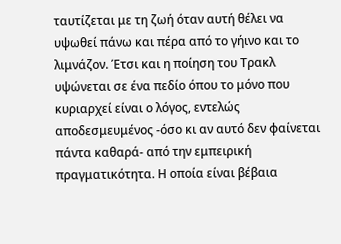ταυτίζεται με τη ζωή όταν αυτή θέλει να υψωθεί πάνω και πέρα από το γήινο και το λιμνάζον. Έτσι και η ποίηση του Τρακλ υψώνεται σε ένα πεδίο όπου το μόνο που κυριαρχεί είναι ο λόγος, εντελώς αποδεσμευμένος -όσο κι αν αυτό δεν φαίνεται πάντα καθαρά- από την εμπειρική πραγματικότητα. Η οποία είναι βέβαια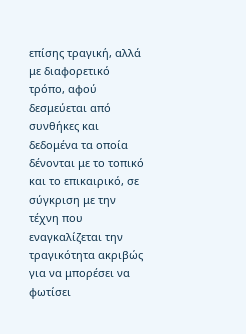επίσης τραγική, αλλά με διαφορετικό τρόπο, αφού δεσμεύεται από συνθήκες και δεδομένα τα οποία δένονται με το τοπικό και το επικαιρικό, σε σύγκριση με την τέχνη που εναγκαλίζεται την τραγικότητα ακριβώς για να μπορέσει να φωτίσει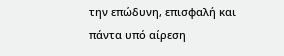την επώδυνη, επισφαλή και πάντα υπό αίρεση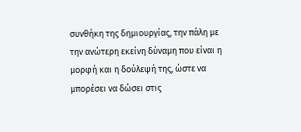συνθήκη της δημιουργίας, την πάλη με την ανώτερη εκείνη δύναμη που είναι η μορφή και η δούλεψή της, ώστε να μπορέσει να δώσει στις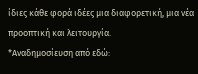ίδιες κάθε φορά ιδέες μια διαφορετική, μια νέα προοπτική και λειτουργία.
*Αναδημοσίευση από εδώ: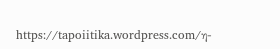https://tapoiitika.wordpress.com/η-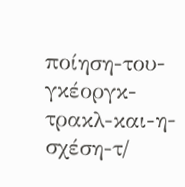ποίηση-του-γκέοργκ-τρακλ-και-η-σχέση-τ/